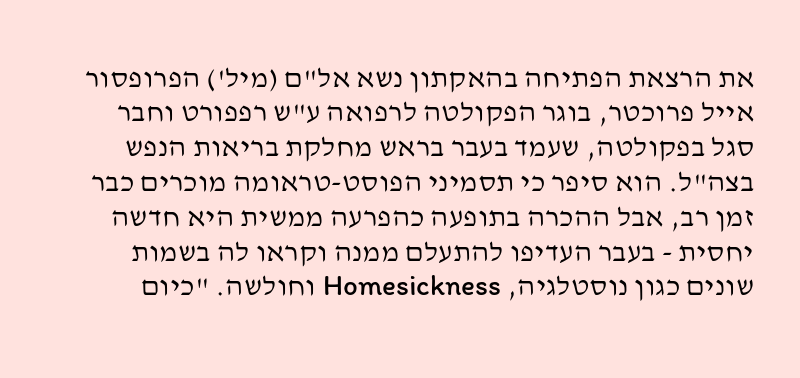את הרצאת הפתיחה בהאקתון נשא אל"ם (מיל') הפרופסור אייל פרוכטר, בוגר הפקולטה לרפואה ע"ש רפפורט וחבר סגל בפקולטה, שעמד בעבר בראש מחלקת בריאות הנפש בצה"ל. הוא סיפר כי תסמיני הפוסט-טראומה מוכרים כבר זמן רב, אבל ההכרה בתופעה כהפרעה ממשית היא חדשה יחסית - בעבר העדיפו להתעלם ממנה וקראו לה בשמות שונים כגון נוסטלגיה, Homesickness וחולשה. "כיום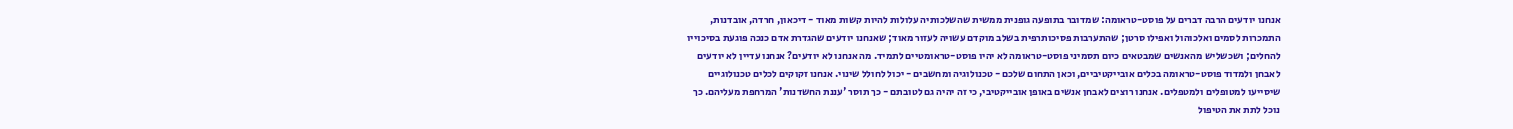אנחנו יודעים הרבה דברים על פוסט-טראומה: שמדובר בתופעה גופנית ממשית שהשלכותיה עלולות להיות קשות מאוד - דיכאון, חרדה, אובדנות, התמכרות לסמים ואלכוהול ואפילו סרטן; שהתערבות פסיכותרפית בשלב מוקדם עשויה לעזור מאוד; שאנחנו יודעים שהגדרת אדם כנכה פוגעת בסיכוייו להחלים; ושכשליש מהאנשים שמבטאים כיום תסמיני פוסט-טראומה לא יהיו פוסט-טראומטיים לתמיד. מה אנחנו לא יודעים? אנחנו עדיין לא יודעים לאבחן ולמדוד פוסט-טראומה בכלים אובייקטיביים, וכאן התחום שלכם - טכנולוגיה ומחשבים - יכול לחולל שינוי. אנחנו זקוקים לכלים טכנולוגיים שיסייעו למטופלים ולמטפלים. אנחנו רוצים לאבחן אנשים באופן אובייקטיבי, כי זה יהיה גם לטובתם - כך תוסר 'עננת החשדנות' המרחפת מעליהם. כך נוכל לתת את הטיפול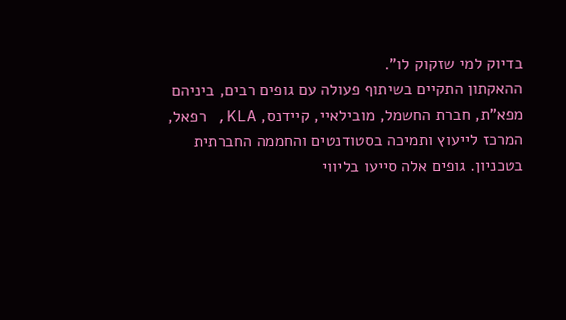בדיוק למי שזקוק לו".
ההאקתון התקיים בשיתוף פעולה עם גופים רבים, ביניהם מפא"ת, חברת החשמל, מובילאיי, קיידנס, KLA, רפאל, המרכז לייעוץ ותמיכה בסטודנטים והחממה החברתית בטכניון. גופים אלה סייעו בליווי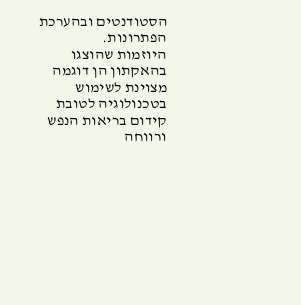הסטודנטים ובהערכת הפתרונות.
היוזמות שהוצגו בהאקתון הן דוגמה מצוינת לשימוש בטכנולוגיה לטובת קידום בריאות הנפש ורווחה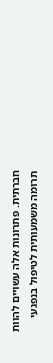חברתית. פתרונות אלה עשויים להוות תרומה משמעותית לטיפול בנפגעי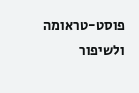פוסט-טראומה ולשיפור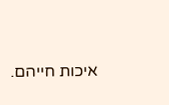איכות חייהם.